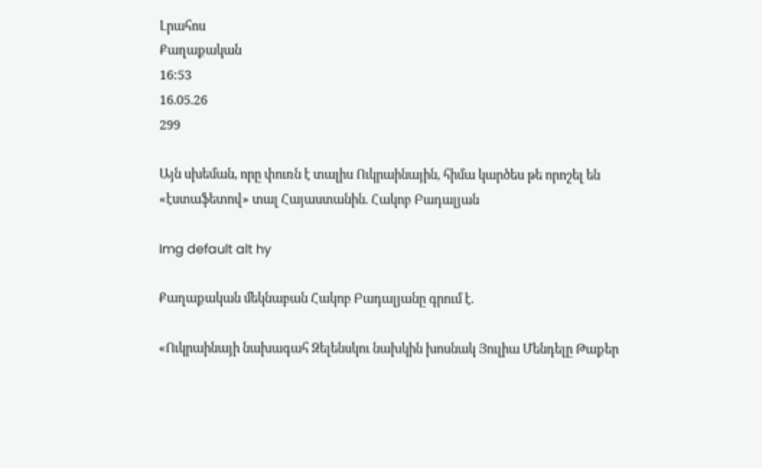Լրահոս
Քաղաքական
16:53
16.05.26
299

Այն սխեման, որը փուռն է տալիս Ուկրաինային, հիմա կարծես թե որոշել են «էստաֆետով» տալ Հայաստանին. Հակոբ Բադալյան

Img default alt hy

Քաղաքական մեկնաբան Հակոբ Բադալյանը գրում է.

«Ուկրաինայի նախագահ Զելենսկու նախկին խոսնակ Յուլիա Մենդելը Թաքեր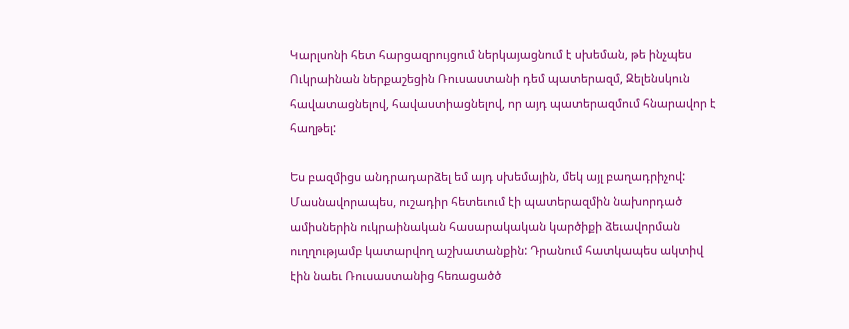Կարլսոնի հետ հարցազրույցում ներկայացնում է սխեման, թե ինչպես Ուկրաինան ներքաշեցին Ռուսաստանի դեմ պատերազմ, Զելենսկուն հավատացնելով, հավաստիացնելով, որ այդ պատերազմում հնարավոր է հաղթել:

Ես բազմիցս անդրադարձել եմ այդ սխեմային, մեկ այլ բաղադրիչով: Մասնավորապես, ուշադիր հետեւում էի պատերազմին նախորդած ամիսներին ուկրաինական հասարակական կարծիքի ձեւավորման ուղղությամբ կատարվող աշխատանքին: Դրանում հատկապես ակտիվ էին նաեւ Ռուսաստանից հեռացածծ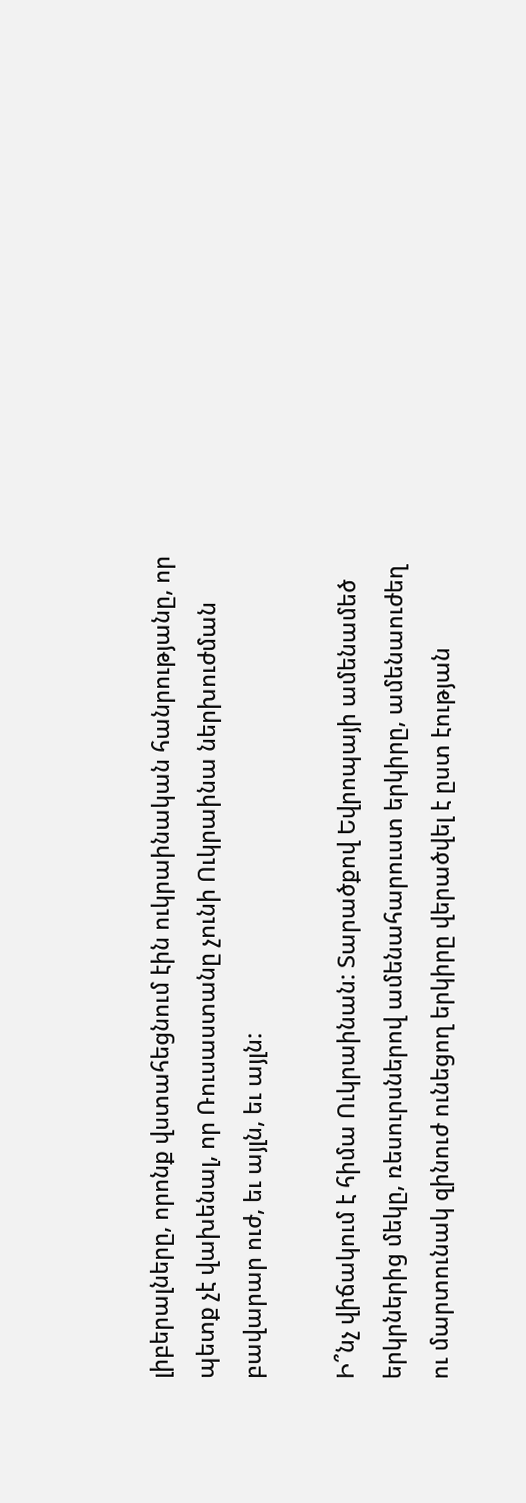լիբերալները, որոնք վստահեցնում էին ուկրաինական հանրությանը, որ պետք չէ վախենալ, որ Ռուսաստանը չունի Ուկրաինա ներխուժման բավարար ուժ, եւ այլն, եւ այլն:

Ի՞նչ վիճակում է հիմա Ուկրաինան: Տարածքով Եվրոպայի ամենամեծ երկրներից մեկը, ռեսուրսներով ամենահարուստ երկիրը, ամենաուժեղ ու մարտունակ զինուժ ունեցող երկիրը վերածվել է ըստ էության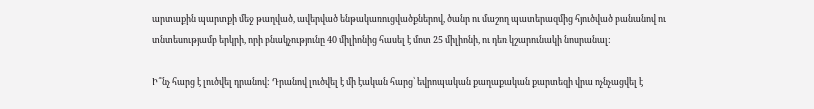արտաքին պարտքի մեջ թաղված, ավերված ենթակառուցվածքներով, ծանր ու մաշող պատերազմից հյուծված բանանով ու տնտեսությամբ երկրի, որի բնակչությունը 40 միլիոնից հասել է մոտ 25 միլիոնի, ու դեռ կշարունակի նոսրանալ:

Ի՞նչ հարց է լուծվել դրանով: Դրանով լուծվել է մի էական հարց՝ եվրոպական քաղաքական քարտեզի վրա ոչնչացվել է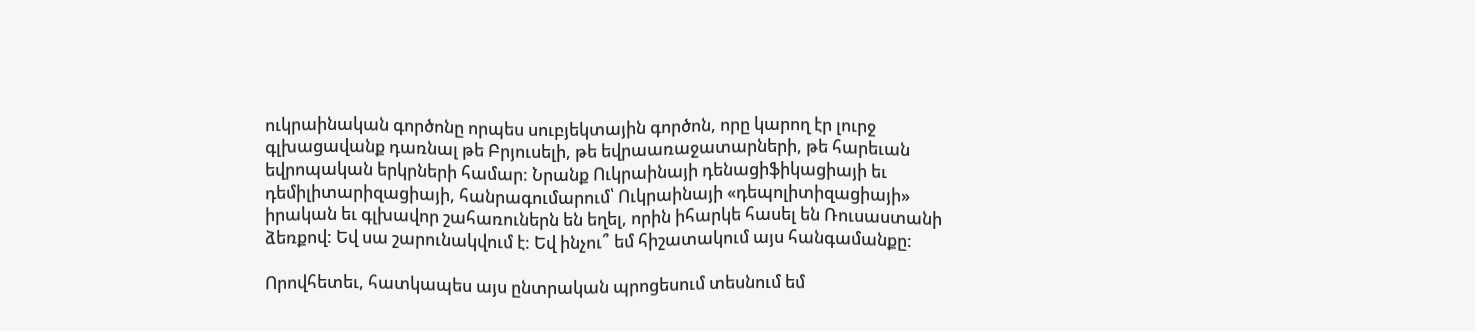ուկրաինական գործոնը որպես սուբյեկտային գործոն, որը կարող էր լուրջ գլխացավանք դառնալ թե Բրյուսելի, թե եվրաառաջատարների, թե հարեւան եվրոպական երկրների համար: Նրանք Ուկրաինայի դենացիֆիկացիայի եւ դեմիլիտարիզացիայի, հանրագումարում՝ Ուկրաինայի «դեպոլիտիզացիայի» իրական եւ գլխավոր շահառուներն են եղել, որին իհարկե հասել են Ռուսաստանի ձեռքով: Եվ սա շարունակվում է: Եվ ինչու՞ եմ հիշատակում այս հանգամանքը:

Որովհետեւ, հատկապես այս ընտրական պրոցեսում տեսնում եմ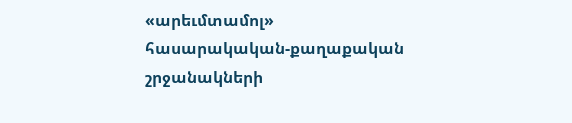«արեւմտամոլ» հասարակական-քաղաքական շրջանակների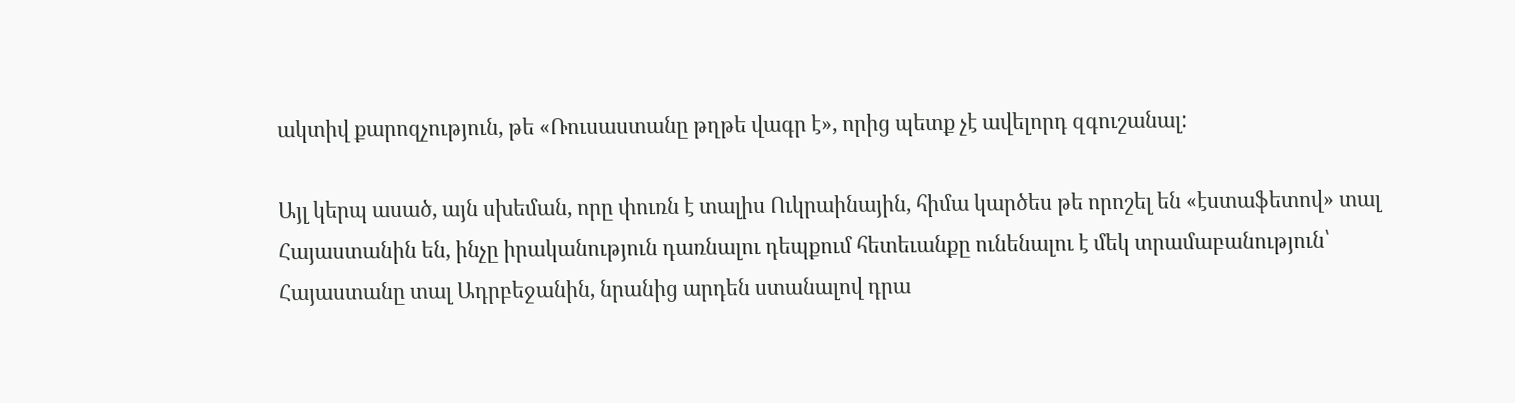ակտիվ քարոզչություն, թե «Ռուսաստանը թղթե վագր է», որից պետք չէ ավելորդ զգուշանալ:

Այլ կերպ ասած, այն սխեման, որը փուռն է տալիս Ուկրաինային, հիմա կարծես թե որոշել են «էստաֆետով» տալ Հայաստանին են, ինչը իրականություն դառնալու դեպքում հետեւանքը ունենալու է մեկ տրամաբանություն՝ Հայաստանը տալ Ադրբեջանին, նրանից արդեն ստանալով դրա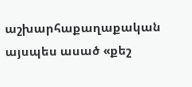աշխարհաքաղաքական այսպես ասած «քեշ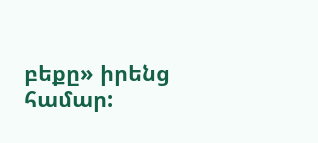բեքը» իրենց համար: